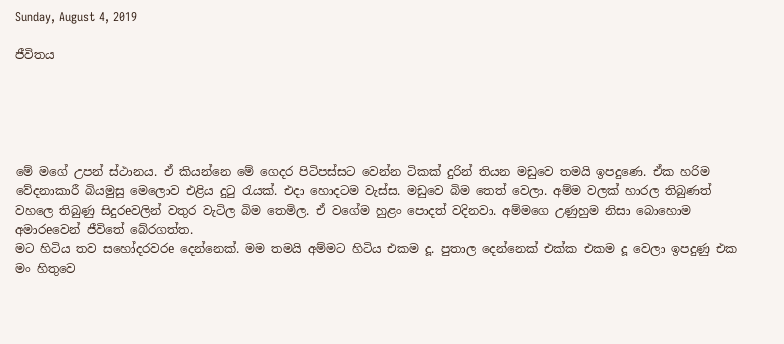Sunday, August 4, 2019

ජීවිතය





මේ මගේ උපන් ස්ථානය. ඒ කියන්නෙ මේ ගෙදර පිටිපස්සට වෙන්න ටිකක් දුරින් තියන මඩුවෙ තමයි ඉපදුණෙ. ඒක හරිම වේදනාකාරී බියමුසු මෙලොව එළිය දුටු රැයක්. එදා හොදටම වැස්ස. මඩුවෙ බිම තෙත් වෙලා. අම්ම වලක් හාරල තිබුණත් වහලෙ තිබුණු සිදුරeවලින් වතුර වැටිල බිම තෙමිල. ඒ වගේම හුළං පොදත් වදිනවා. අම්මගෙ උණුහුම නිසා බොහොම අමාරeවෙන් ජීවිතේ බේරගත්ත.
මට හිටිය තව සහෝදරවරe දෙන්නෙක්. මම තමයි අම්මට හිටිය එකම දූ. පුතාල දෙන්නෙක් එක්ක එකම දූ වෙලා ඉපදුණු එක මං හිතුවෙ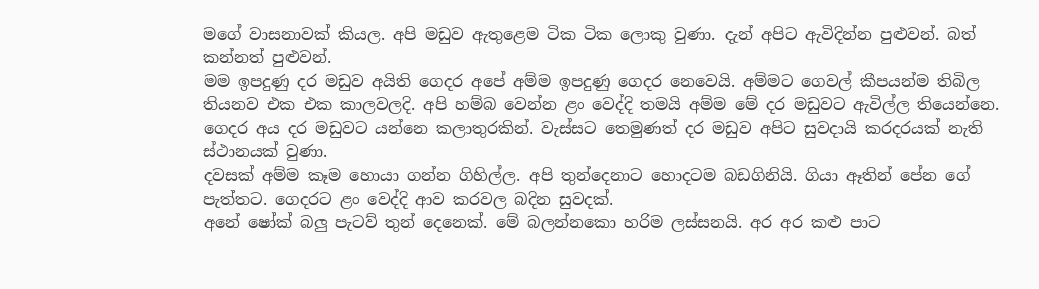මගේ වාසනාවක් කියල. අපි මඩුව ඇතුළෙම ටික ටික ලොකු වුණා. දැන් අපිට ඇවිදින්න පුළුවන්. බත් කන්නත් පුළුවන්.
මම ඉපදුණු දර මඩුව අයිති ගෙදර අපේ අම්ම ඉපදුණු ගෙදර නෙවෙයි. අම්මට ගෙවල් කීපයන්ම තිබිල තියනව එක එක කාලවලදි. අපි හම්බ වෙන්න ළං වෙද්දි තමයි අම්ම මේ දර මඩුවට ඇවිල්ල තියෙන්නෙ. ගෙදර අය දර මඩුවට යන්නෙ කලාතුරකින්. වැස්සට තෙමුණත් දර මඩුව අපිට සුවදායි කරදරයක් නැති ස්ථානයක් වුණා.
දවසක් අම්ම කෑම හොයා ගන්න ගිහිල්ල. අපි තුන්දෙනාට හොදටම බඩගිනියි. ගියා ඈතින් පේන ගේ පැත්තට. ගෙදරට ළං වෙද්දි ආව කරවල බදින සුවදක්.
අනේ ෂෝක් බලු පැටව් තුන් දෙනෙක්. මේ බලන්නකො හරිම ලස්සනයි. අර අර කළු පාට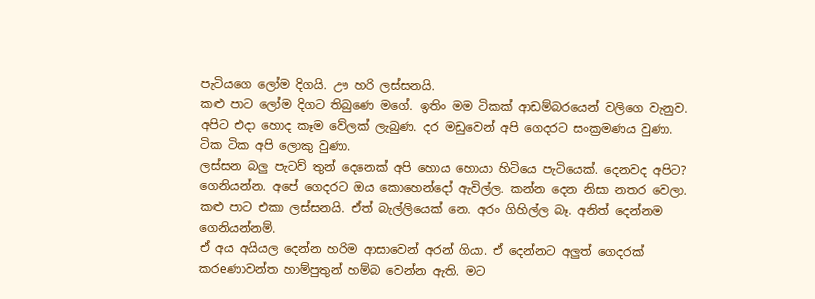පැටියගෙ ලෝම දිගයි. ඌ හරි ලස්සනයි.
කළු පාට ලෝම දිගට තිබුණෙ මගේ. ඉතිං මම ටිකක් ආඩම්බරයෙන් වලිගෙ වැනුව. අපිට එදා හොද කෑම වේලක් ලැබුණ. දර මඩුවෙන් අපි ගෙදරට සංක්‍රමණය වුණා. ටික ටික අපි ලොකු වුණා.
ලස්සන බලු පැටව් තුන් දෙනෙක් අපි හොය හොයා හිටියෙ පැටියෙක්. දෙනවද අපිට?
ගෙනියන්න. අපේ ගෙදරට ඔය කොහෙන්දෝ ඇවිල්ල. කන්න දෙන නිසා නතර වෙලා.
කළු පාට එකා ලස්සනයි. ඒත් බැල්ලියෙක් නෙ. අරං ගිහිල්ල බෑ. අනිත් දෙන්නම ගෙනියන්නම්.
ඒ අය අයියල දෙන්න හරිම ආසාවෙන් අරන් ගියා. ඒ දෙන්නට අලුත් ගෙදරක් කරeණාවන්ත හාම්පුතුන් හම්බ වෙන්න ඇති. මට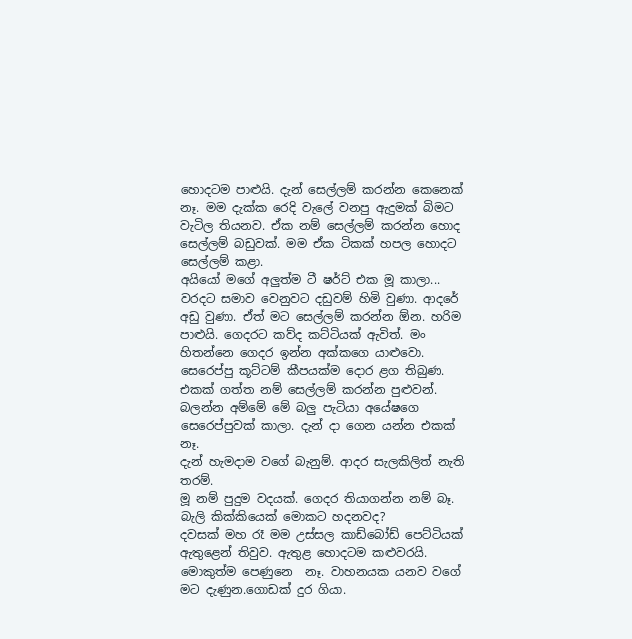හොදටම පාළුයි. දැන් සෙල්ලම් කරන්න කෙනෙක් නෑ. මම දැක්ක රෙදි වැලේ වනපු ඇදුමක් බිමට වැටිල තියනව. ඒක නම් සෙල්ලම් කරන්න හොද සෙල්ලම් බඩුවක්. මම ඒක ටිකක් හපල හොදට සෙල්ලම් කළා.
අයියෝ මගේ අලුත්ම ටී ෂර්ට් එක මූ කාලා...
වරදට සමාව වෙනුවට දඩුවම් හිමි වුණා. ආදරේ අඩු වුණා. ඒත් මට සෙල්ලම් කරන්න ඕන. හරිම පාළුයි. ගෙදරට කව්ද කට්ටියක් ඇවිත්. මං හිතන්නෙ ගෙදර ඉන්න අක්කගෙ යාළුවො. සෙරෙප්පු කූට්ටම් කීපයක්ම දොර ළග තිබුණ. එකක් ගත්ත නම් සෙල්ලම් කරන්න පුළුවන්.
බලන්න අම්මේ මේ බලු පැටියා අයේෂගෙ සෙරෙප්පුවක් කාලා. දැන් දා ගෙන යන්න එකක් නෑ.
දැන් හැමදාම වගේ බැනුම්. ආදර සැලකිලිත් නැති තරම්.
මූ නම් පුදුම වදයක්. ගෙදර තියාගන්න නම් බෑ. බැලි කික්කියෙක් මොකට හදනවද?
දවසක් මහ රෑ මම උස්සල කාඩ්බෝඩ් පෙට්ටියක් ඇතුළෙන් තිවුව. ඇතුළ හොදටම කළුවරයි. මොකුත්ම පෙණුනෙ  නෑ. වාහනයක යනව වගේ මට දැණුන.ගොඩක් දුර ගියා.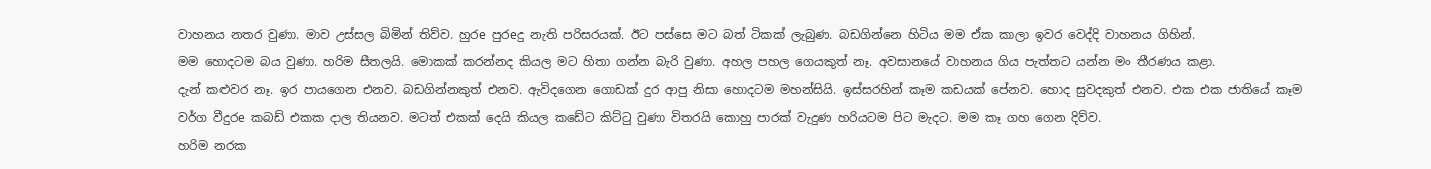වාහනය නතර වුණා. මාව උස්සල බිමින් තිව්ව. හුරe පුරeදු නැති පරිසරයක්. ඊට පස්සෙ මට බත් ටිකක් ලැබුණ. බඩගින්නෙ හිටිය මම ඒක කාලා ඉවර වෙද්දි වාහනය ගිහින්.
මම හොදටම බය වුණා. හරිම සීතලයි. මොකක් කරන්නද කියල මට හිතා ගන්න බැරි වුණා. අහල පහල ගෙයකුත් නෑ. අවසානයේ වාහනය ගිය පැත්තට යන්න මං තීරණය කළා.
දැන් කළුවර නෑ. ඉර පායගෙන එනව. බඩගින්නකුත් එනව. ඇවිදගෙන ගොඩක් දුර ආපු නිසා හොදටම මහන්සියි. ඉස්සරහින් කෑම කඩයක් පේනව. හොද සුවදකුත් එනව. එක එක ජාතියේ කෑම වර්ග වීදුරe කබඩ් එකක දාල තියනව. මටත් එකක් දෙයි කියල කඩේට කිට්ටු වුණා විතරයි කොහු පාරක් වැදුණ හරියටම පිට මැදට. මම කෑ ගහ ගෙන දිව්ව.
හරිම නරක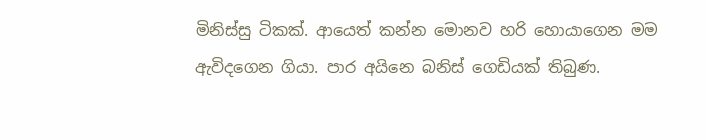මිනිස්සු ටිකක්. ආයෙත් කන්න මොනව හරි හොයාගෙන මම ඇවිදගෙන ගියා. පාර අයිනෙ බනිස් ගෙඩියක් තිබුණ.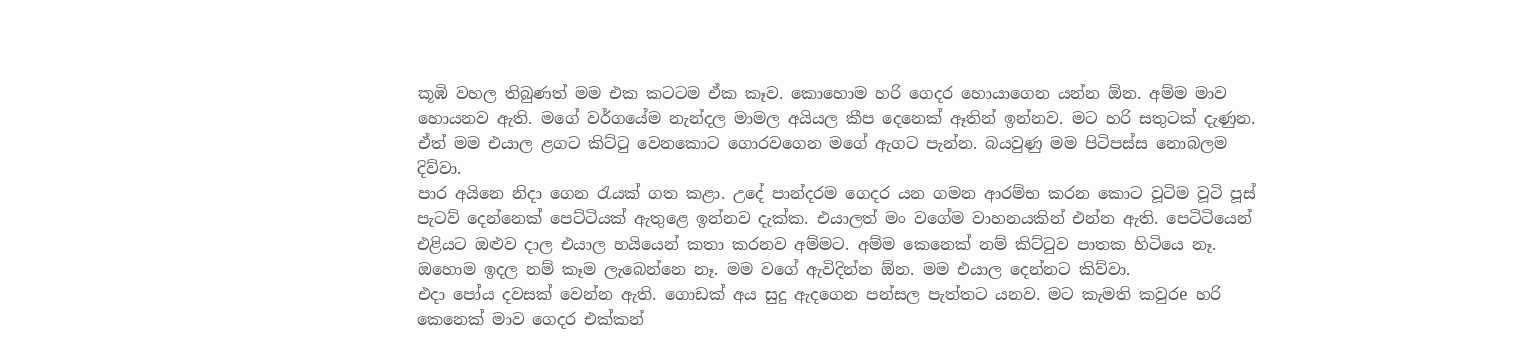කූඹි වහල තිබුණත් මම එක කටටම ඒක කෑව. කොහොම හරි ගෙදර හොයාගෙන යන්න ඕන. අම්ම මාව හොයනව ඇති. මගේ වර්ගයේම නැන්දල මාමල අයියල කීප දෙනෙක් ඈතින් ඉන්නව. මට හරි සතුටක් දැණුන. ඒත් මම එයාල ළගට කිට්ටු වෙනකොට ගොරවගෙන මගේ ඇගට පැන්න. බයවුණු මම පිටිපස්ස නොබලම දිව්වා.
පාර අයිනෙ නිදා ගෙන රැයක් ගත කළා. උදේ පාන්දරම ගෙදර යන ගමන ආරම්භ කරන කොට වූටිම වූටි පූස් පැටව් දෙන්නෙක් පෙට්ටියක් ඇතුළෙ ඉන්නව දැක්ක. එයාලත් මං වගේම වාහනයකින් එන්න ඇති. පෙටිටියෙන් එළියට ඔළුව දාල එයාල හයියෙන් කතා කරනව අම්මට. අම්ම කෙනෙක් නම් කිට්ටුව පාතක හිටියෙ නෑ.
ඔහොම ඉදල නම් කෑම ලැබෙන්නෙ නෑ. මම වගේ ඇවිදින්න ඕන. මම එයාල දෙන්නට කිව්වා.
එදා පෝය දවසක් වෙන්න ඇති. ගොඩක් අය සුදු ඇදගෙන පන්සල පැත්තට යනව. මට කැමති කවුරe හරි කෙනෙක් මාව ගෙදර එක්කන්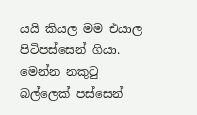යයි කියල මම එයාල පිටිපස්සෙන් ගියා.
මෙන්න නකුටු බල්ලෙක් පස්සෙන්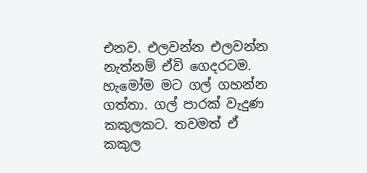එනව. එලවන්න එලවන්න නැත්නම් ඒවි ගෙදරටම.
හැමෝම මට ගල් ගහන්න ගත්තා. ගල් පාරක් වැදුණ කකුලකට. තවමත් ඒ කකුල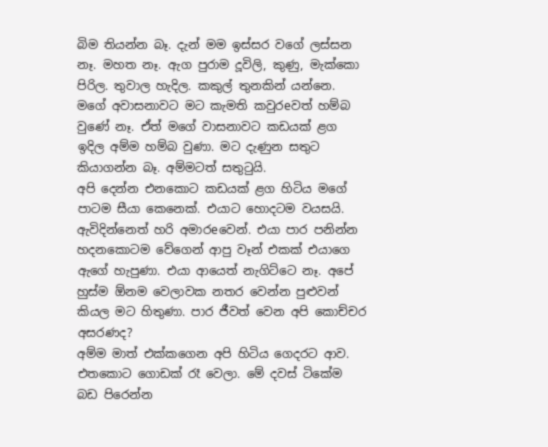බිම තියන්න බෑ. දැන් මම ඉස්සර වගේ ලස්සන නෑ. මහත නෑ. ඇග පුරාම දූවිලි, කුණු, මැක්කො පිරිල. තුවාල හැදිල. කකුල් තුනකින් යන්නෙ. මගේ අවාසනාවට මට කැමති කවුරeවත් හම්බ වුණේ නෑ. ඒත් මගේ වාසනාවට කඩයක් ළග ඉදිල අම්ම හම්බ වුණා. මට දැණුන සතුට කියාගන්න බෑ. අම්මටත් සතුටුයි.
අපි දෙන්න එනකොට කඩයක් ළග හිටිය මගේ පාටම සීයා කෙනෙක්. එයාට හොදටම වයසයි. ඇවිදින්නෙත් හරි අමාරeවෙන්. එයා පාර පනින්න හදනකොටම වේගෙන් ආපු වෑන් එකක් එයාගෙ ඇගේ හැපුණා. එයා ආයෙත් නැගිට්ටෙ නෑ. අපේ හුස්ම ඕනම වෙලාවක නතර වෙන්න පුළුවන් කියල මට හිතුණා. පාර ජීවත් වෙන අපි කොච්චර අසරණද?
අම්ම මාත් එක්කගෙන අපි හිටිය ගෙදරට ආව. එතකොට ගොඩක් රෑ වෙලා. මේ දවස් ටිකේම බඩ පිරෙන්න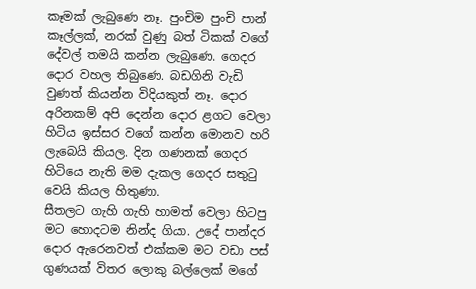කෑමක් ලැබුණෙ නෑ. පුංචිම පුංචි පාන් කෑල්ලක්, නරක් වුණු බත් ටිකක් වගේ දේවල් තමයි කන්න ලැබුණෙ. ගෙදර දොර වහල තිබුණෙ. බඩගිනි වැඩි වුණත් කියන්න විදියකුත් නෑ. දොර අරිනකම් අපි දෙන්න දොර ළගට වෙලා හිටිය ඉස්සර වගේ කන්න මොනව හරි ලැබෙයි කියල. දින ගණනක් ගෙදර හිටියෙ නැති මම දැකල ගෙදර සතුටු වෙයි කියල හිතුණා.
සීතලට ගැහි ගැහි හාමත් වෙලා හිටපු මට හොදටම නින්ද ගියා. උදේ පාන්දර දොර ඇරෙනවත් එක්කම මට වඩා පස් ගුණයක් විතර ලොකු බල්ලෙක් මගේ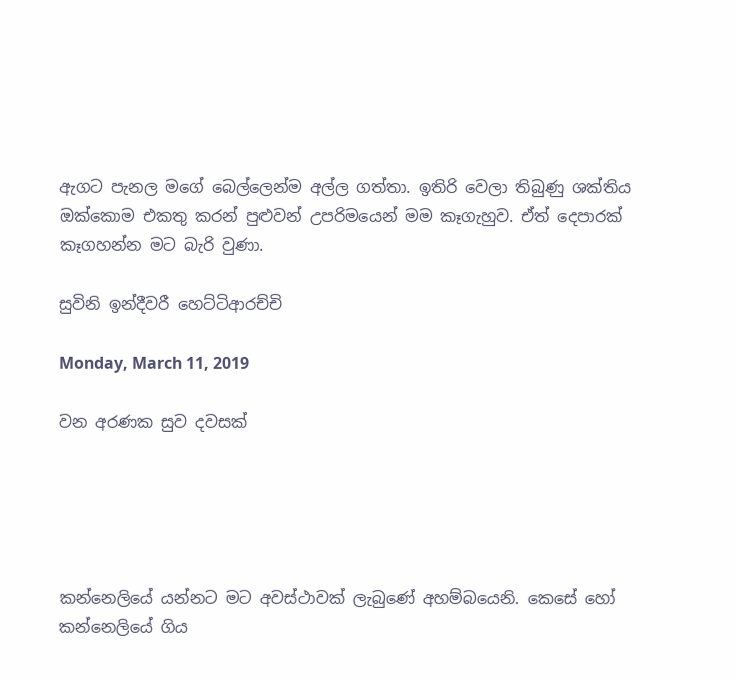ඇගට පැනල මගේ බෙල්ලෙන්ම අල්ල ගත්තා. ඉතිරි වෙලා තිබුණු ශක්තිය ඔක්කොම එකතු කරන් පුළුවන් උපරිමයෙන් මම කෑගැහුව. ඒත් දෙපාරක් කෑගහන්න මට බැරි වුණා.

සුවිනි ඉන්දීවරී හෙට්ටිආරච්චි

Monday, March 11, 2019

වන අරණක සුව දවසක්





කන්නෙලියේ යන්නට මට අවස්ථාවක් ලැබුණේ අහම්බයෙනි. කෙසේ හෝ කන්නෙලියේ ගිය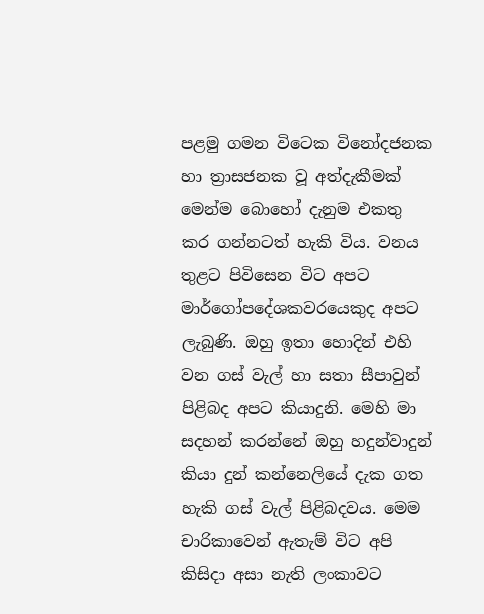පළමු ගමන විටෙක විනෝදජනක හා ත්‍රාසජනක වූ අත්දැකීමක් මෙන්ම බොහෝ දැනුම එකතු කර ගන්නටත් හැකි විය. වනය තුළට පිවිසෙන විට අපට මාර්ගෝපදේශකවරයෙකුද අපට ලැබුණි. ඔහු ඉතා හොදින් එහි වන ගස් වැල් හා සතා සීපාවුන් පිළිබද අපට කියාදුනි. මෙහි මා සදහන් කරන්නේ ඔහු හදුන්වාදුන් කියා දුන් කන්නෙලියේ දැක ගත හැකි ගස් වැල් පිළිබදවය. මෙම චාරිකාවෙන් ඇතැම් විට අපි කිසිදා අසා නැති ලංකාවට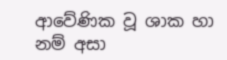ආවේණික වූ ශාක හා නම් අසා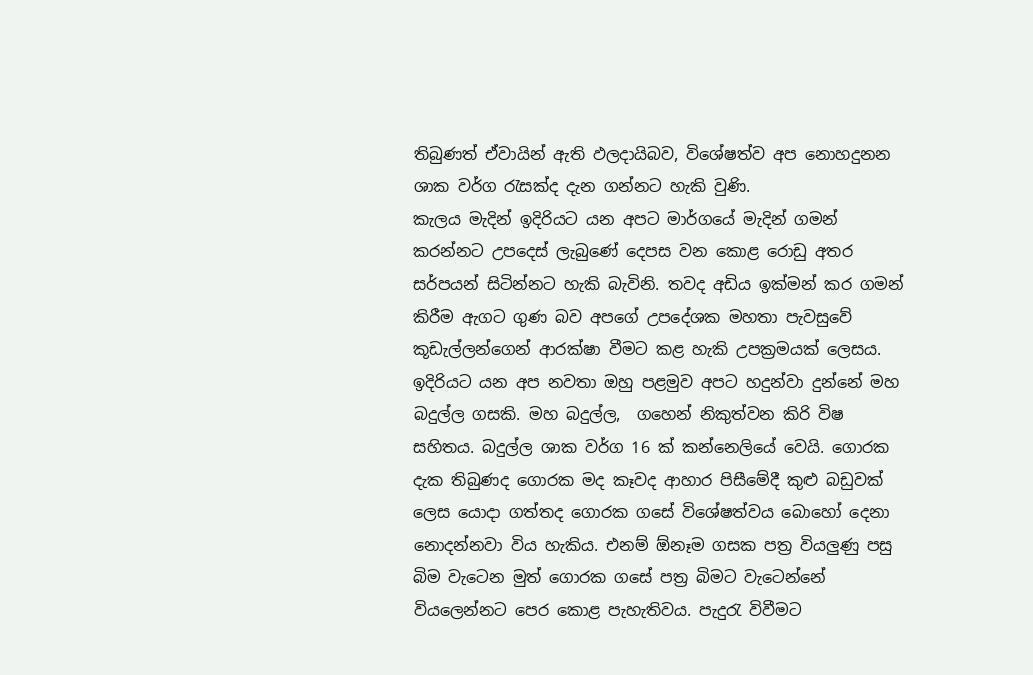තිබුණත් ඒවායින් ඇති ඵලදායිබව, විශේෂත්ව අප නොහදුනන ශාක වර්ග රැසක්ද දැන ගන්නට හැකි වුණි.
කැලය මැදින් ඉදිරියට යන අපට මාර්ගයේ මැදින් ගමන් කරන්නට උපදෙස් ලැබුණේ දෙපස වන කොළ රොඩු අතර සර්පයන් සිටින්නට හැකි බැවිනි. තවද අඩිය ඉක්මන් කර ගමන් කිරීම ඇගට ගුණ බව අපගේ උපදේශක මහතා පැවසුවේ කූඩැල්ලන්ගෙන් ආරක්ෂා වීමට කළ හැකි උපක්‍රමයක් ලෙසය.
ඉදිරියට යන අප නවතා ඔහු පළමුව අපට හදුන්වා දුන්නේ මහ බදුල්ල ගසකි. මහ බදුල්ල,  ගහෙන් නිකුත්වන කිරි විෂ සහිතය. බදුල්ල ශාක වර්ග 16 ක් කන්නෙලියේ වෙයි. ගොරක දැක තිබුණද ගොරක මද කෑවද ආහාර පිසීමේදී කුළු බඩුවක් ලෙස යොදා ගත්තද ගොරක ගසේ විශේෂත්වය බොහෝ දෙනා නොදන්නවා විය හැකිය. එනම් ඕනෑම ගසක පත්‍ර වියලුණු පසු බිම වැටෙන මුත් ගොරක ගසේ පත්‍ර බිමට වැටෙන්නේ වියලෙන්නට පෙර කොළ පැහැතිවය. පැදුරැ විවීමට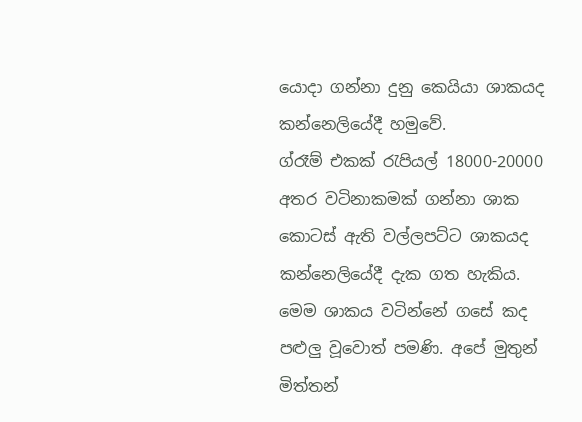යොදා ගන්නා දුනු කෙයියා ශාකයද කන්නෙලියේදී හමුවේ.
ග්රෑම් එකක් රැපියල් 18000-20000 අතර වටිනාකමක් ගන්නා ශාක කොටස් ඇති වල්ලපට්ට ශාකයද කන්නෙලියේදී දැක ගත හැකිය. මෙම ශාකය වටින්නේ ගසේ කද පළුලු වූවොත් පමණි. අපේ මුතුන් මිත්තන්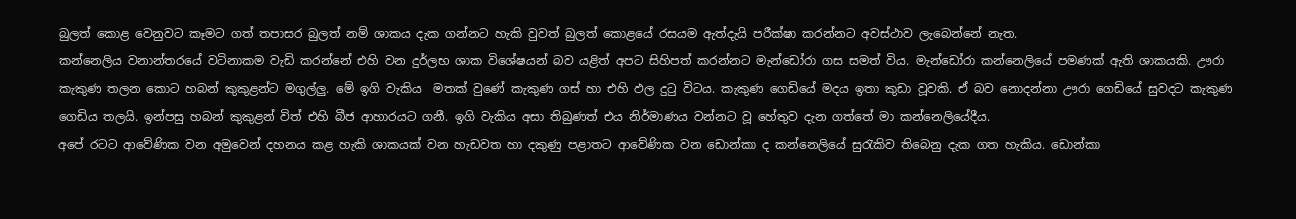බුලත් කොළ වෙනුවට කෑමට ගත් තපාසර බුලත් නම් ශාකය දැක ගන්නට හැකි වුවත් බුලත් කොළයේ රසයම ඇත්දැයි පරීක්ෂා කරන්නට අවස්ථාව ලැබෙන්නේ නැත.
කන්නෙලිය වනාන්තරයේ වටිනාකම වැඩි කරන්නේ එහි වන දුර්ලභ ශාක විශේෂයන් බව යළිත් අපට සිහිපත් කරන්නට මැන්ඩෝරා ගස සමත් විය. මැන්ඩෝරා කන්නෙලියේ පමණක් ඇති ශාකයකි. ඌරා කැකුණ තලන කොට හබන් කුකුළන්ට මගුල්ලු. මේ ඉගි වැකිය  මතක් වුණේ කැකුණ ගස් හා එහි ඵල දුටු විටය. කැකුණ ගෙඩියේ මදය ඉතා කුඩා වූවකි. ඒ බව නොදන්නා ඌරා ගෙඩියේ සුවදට කැකුණ ගෙඩිය තලයි. ඉන්පසු හබන් කුකුළන් විත් එහි බීජ ආහාරයට ගනී. ඉගි වැකිය අසා තිබුණත් එය නිර්මාණය වන්නට වූ හේතුව දැන ගත්තේ මා කන්නෙලියේදීය.
අපේ රටට ආවේණික වන අමුවෙන් දහනය කළ හැකි ශාකයක් වන හැඩවත හා දකුණු පළාතට ආවේණික වන ඩොන්කා ද කන්නෙලියේ සුරැකිව තිබෙනු දැක ගත හැකිය. ඩොන්කා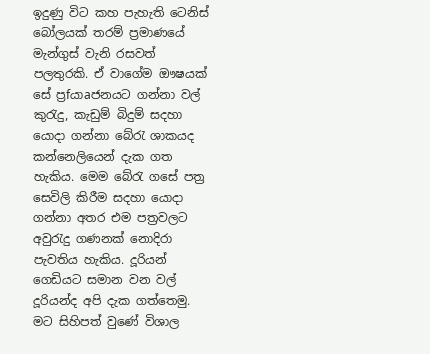ඉදුණු විට කහ පැහැති ටෙනිස් බෝලයක් තරම් ප්‍රමාණයේ මැන්ගුස් වැනි රසවත් පලතුරකි. ඒ වාගේම ඖෂයක් සේ ප්‍රfයාaජනයට ගන්නා වල් කුරැදු, කැඩුම් බිදුම් සදහා යොදා ගන්නා බේරැ ශාකයද කන්නෙලියෙන් දැක ගත හැකිය. මෙම බේරැ ගසේ පත්‍ර සෙවිලි කිරීම සදහා යොදා ගන්නා අතර එම පත්‍රවලට අවුරැදු ගණනක් නොදිරා පැවතිය හැකිය. දූරියන් ගෙඩියට සමාන වන වල් දූරියන්ද අපි දැක ගත්තෙමු. මට සිහිපත් වුණේ විශාල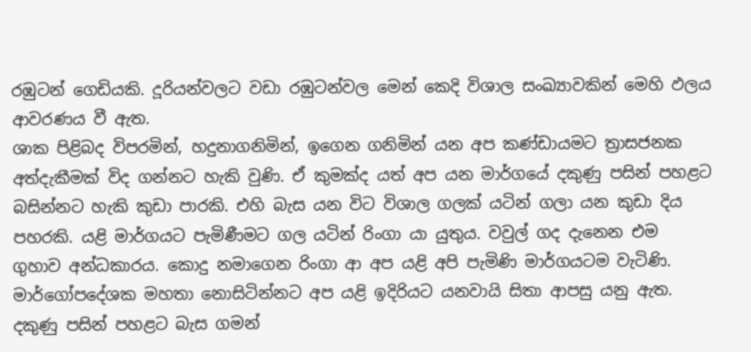රඹුටන් ගෙඩියකි. දූරියන්වලට වඩා රඹුටන්වල මෙන් කෙදි විශාල සංඛ්‍යාවකින් මෙහි ඵලය ආවරණය වී ඇත.
ශාක පිළිබද විපරමින්, හදුනාගනිමින්, ඉගෙන ගනිමින් යන අප කණ්ඩායමට ත්‍රාසජනක අත්දැකීමක් විද ගන්නට හැකි වුණි. ඒ කුමක්ද යත් අප යන මාර්ගයේ දකුණු පසින් පහළට බසින්නට හැකි කුඩා පාරකි. එහි බැස යන විට විශාල ගලක් යටින් ගලා යන කුඩා දිය පහරකි. යළි මාර්ගයට පැමිණීමට ගල යටින් රිංගා යා යුතුය. වවුල් ගද දැනෙන එම ගුහාව අන්ධකාරය. කොදු නමාගෙන රිංගා ආ අප යළි අපි පැමිණි මාර්ගයටම වැටිණි. මාර්ගෝපදේශක මහතා නොසිටින්නට අප යළි ඉදිරියට යනවායි සිතා ආපසු යනු ඇත. දකුණු පසින් පහළට බැස ගමන්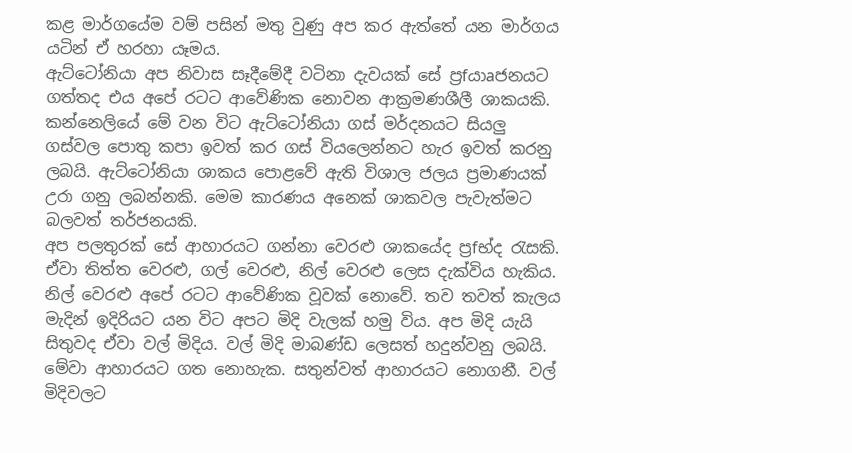කළ මාර්ගයේම වම් පසින් මතු වුණු අප කර ඇත්තේ යන මාර්ගය යටින් ඒ හරහා යෑමය.
ඇට්ටෝනියා අප නිවාස සෑදීමේදී වටිනා දැවයක් සේ ප්‍රfයාaජනයට ගත්තද එය අපේ රටට ආවේණික නොවන ආක්‍රමණශීලී ශාකයකි. කන්නෙලියේ මේ වන විට ඇට්ටෝනියා ගස් මර්දනයට සියලු ගස්වල පොතු කපා ඉවත් කර ගස් වියලෙන්නට හැර ඉවත් කරනු ලබයි. ඇට්ටෝනියා ශාකය පොළවේ ඇති විශාල ජලය ප්‍රමාණයක් උරා ගනු ලබන්නකි. මෙම කාරණය අනෙක් ශාකවල පැවැත්මට බලවත් තර්ජනයකි.
අප පලතුරක් සේ ආහාරයට ගන්නා වෙරළු ශාකයේද ප්‍රfභ්ද රැසකි. ඒවා තිත්ත වෙරළු, ගල් වෙරළු, නිල් වෙරළු ලෙස දැක්විය හැකිය. නිල් වෙරළු අපේ රටට ආවේණික වූවක් නොවේ. තව තවත් කැලය මැදින් ඉදිරියට යන විට අපට මිදි වැලක් හමු විය. අප මිදි යැයි සිතුවද ඒවා වල් මිදිය. වල් මිදි මාබණ්ඩ ලෙසත් හදුන්වනු ලබයි. මේවා ආහාරයට ගත නොහැක. සතුන්වත් ආහාරයට නොගනී. වල් මිදිවලට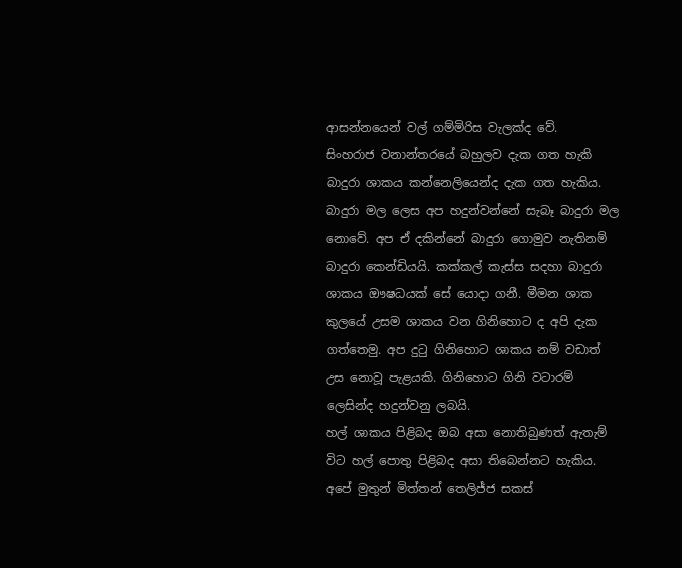ආසන්නයෙන් වල් ගම්මිරිස වැලක්ද වේ.
සිංහරාජ වනාන්තරයේ බහුලව දැක ගත හැකි බාදුරා ශාකය කන්නෙලියෙන්ද දැක ගත හැකිය. බාදුරා මල ලෙස අප හදුන්වන්නේ සැබෑ බාදුරා මල නොවේ. අප ඒ දකින්නේ බාදුරා ගොමුව නැතිනම් බාදුරා කෙන්ඩියයි. කක්කල් කැස්ස සදහා බාදුරා ශාකය ඖෂධයක් සේ යොදා ගනී. මීමන ශාක කුලයේ උසම ශාකය වන ගිනිහොට ද අපි දැක ගත්තෙමු. අප දුටු ගිනිහොට ශාකය නම් වඩාත් උස නොවූ පැළයකි. ගිනිහොට ගිනි වටාරම් ලෙසින්ද හදුන්වනු ලබයි.
හල් ශාකය පිළිබද ඔබ අසා නොතිබුණත් ඇතැම් විට හල් පොතු පිළිබද අසා තිබෙන්නට හැකිය. අපේ මුතුන් මිත්තන් තෙලිජ්ජ සකස්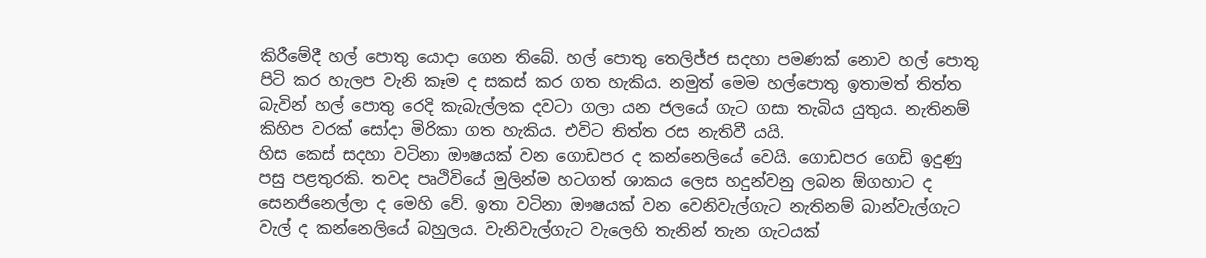කිරීමේදී හල් පොතු යොදා ගෙන තිබේ. හල් පොතු තෙලිජ්ජ සදහා පමණක් නොව හල් පොතු පිටි කර හැලප වැනි කෑම ද සකස් කර ගත හැකිය. නමුත් මෙම හල්පොතු ඉතාමත් තිත්ත බැවින් හල් පොතු රෙදි කැබැල්ලක දවටා ගලා යන ජලයේ ගැට ගසා තැබිය යුතුය. නැතිනම් කිහිප වරක් සෝදා මිරිකා ගත හැකිය. එවිට තිත්ත රස නැතිවී යයි.
හිස කෙස් සදහා වටිනා ඖෂයක් වන ගොඩපර ද කන්නෙලියේ වෙයි. ගොඩපර ගෙඩි ඉදුණු පසු පළතුරකි. තවද පෘථිවියේ මුලින්ම හටගත් ශාකය ලෙස හදුන්වනු ලබන ඕගහාට ද සෙනජිනෙල්ලා ද මෙහි වේ. ඉතා වටිනා ඖෂයක් වන වෙනිවැල්ගැට නැතිනම් බාන්වැල්ගැට වැල් ද කන්නෙලියේ බහුලය. වැනිවැල්ගැට වැලෙහි තැනින් තැන ගැටයක්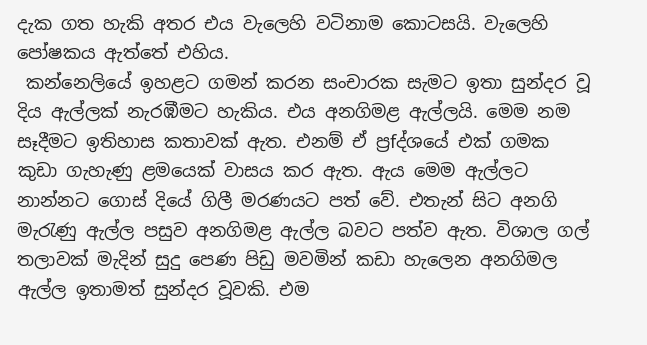දැක ගත හැකි අතර එය වැලෙහි වටිනාම කොටසයි. වැලෙහි පෝෂකය ඇත්තේ එහිය.
 කන්නෙලියේ ඉහළට ගමන් කරන සංචාරක සැමට ඉතා සුන්දර වූ දිය ඇල්ලක් නැරඹීමට හැකිය. එය අනගිමළ ඇල්ලයි. මෙම නම සෑදීමට ඉතිහාස කතාවක් ඇත. එනම් ඒ ප්‍රfද්ශයේ එක් ගමක කුඩා ගැහැණු ළමයෙක් වාසය කර ඇත. ඇය මෙම ඇල්ලට නාන්නට ගොස් දියේ ගිලී මරණයට පත් වේ. එතැන් සිට අනගි මැරැණු ඇල්ල පසුව අනගිමළ ඇල්ල බවට පත්ව ඇත. විශාල ගල් තලාවක් මැදින් සුදු පෙණ පිඩු මවමින් කඩා හැලෙන අනගිමල ඇල්ල ඉතාමත් සුන්දර වූවකි. එම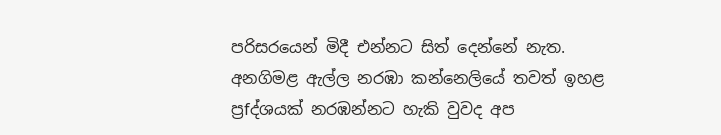පරිසරයෙන් මිදී එන්නට සිත් දෙන්නේ නැත.
අනගිමළ ඇල්ල නරඹා කන්නෙලියේ තවත් ඉහළ ප්‍රfද්ශයක් නරඹන්නට හැකි වුවද අප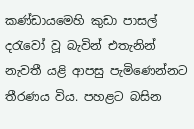කණ්ඩාය‍මෙහි කුඩා පාසල් දරැවෝ වූ බැවින් එතැනින් නැවතී යළි ආපසු පැමිණෙන්නට තීරණය විය. පහළට බසින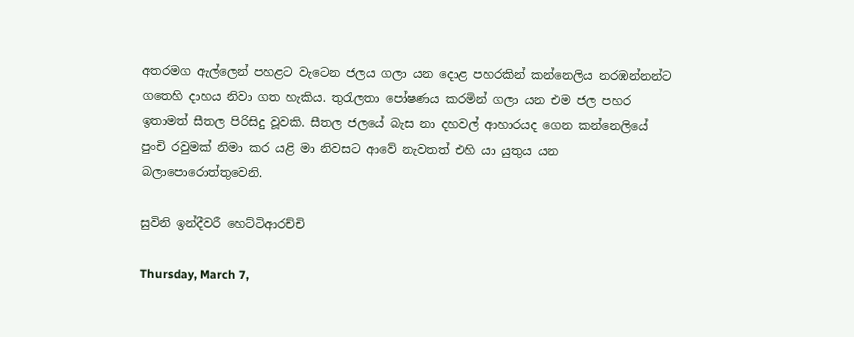අතරමග ඇල්ලෙන් පහළට වැටෙන ජලය ගලා යන දොළ පහරකින් කන්නෙලිය නරඹන්නන්ට ගතෙහි දාහය නිවා ගත හැකිය. තුරැලතා පෝෂණය කරමින් ගලා යන එම ජල පහර ඉතාමත් සීතල පිරිසිදු වූවකි. සීතල ජලයේ බැස නා දහවල් ආහාරයද ගෙන කන්නෙලියේ පුංචි රවුමක් නිමා කර යළි මා නිවසට ආවේ නැවතත් එහි යා යුතුය යන බලාපොරොත්තුවෙනි.

සුවිනි ඉන්දීවරී හෙට්ටිආරච්චි

Thursday, March 7,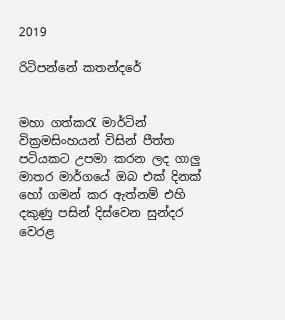2019

රිටිපන්නේ කතන්දරේ


මහා ගත්කරැ මාර්ටින් වික්‍රමසිංහයන් විසින් පීත්ත පටියකට උපමා කරන ලද ගාලු මාතර මාර්ගයේ ඔබ එක් දිනක් හෝ ගමන් කර ඇත්නම් එහි දකුණු පසින් දිස්වෙන සුන්දර වෙරළ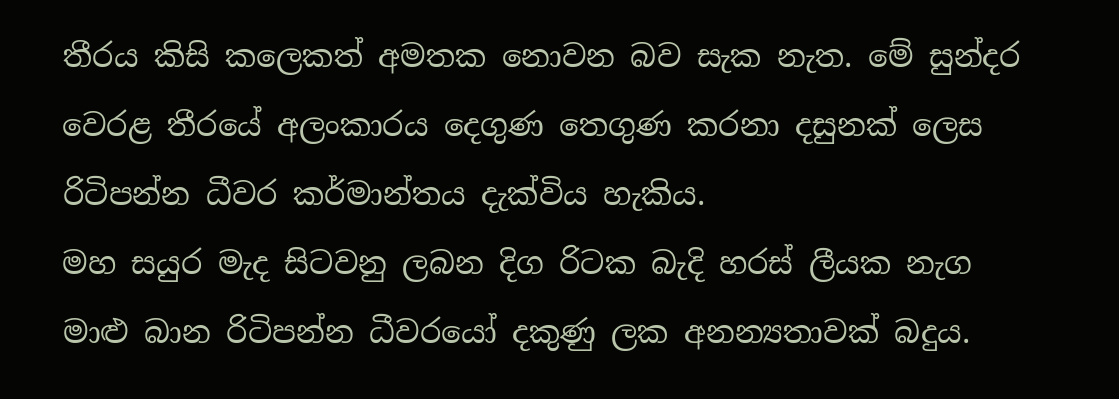තීරය කිසි කලෙකත් අමතක නොවන බව සැක නැත. මේ සුන්දර වෙරළ තීරයේ අලංකාරය දෙගුණ තෙගුණ කරනා දසුනක් ලෙස රිටිපන්න ධීවර කර්මාන්තය දැක්විය හැකිය.
මහ සයුර මැද සිටවනු ලබන දිග රිටක බැදි හරස් ලීයක නැග මාළු බාන රිටිපන්න ධීවරයෝ දකුණු ලක අනන්‍යතාවක් බදුය.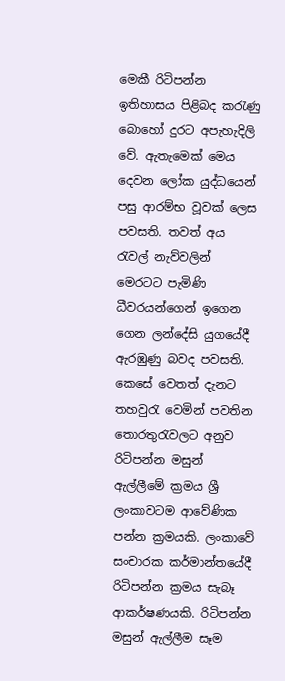මෙකී රිටිපන්න ඉතිහාසය පිළිබද කරැණු බොහෝ දුරට අපැහැදිලි වේ. ඇතැමෙක් මෙය දෙවන ලෝක යුද්ධයෙන් පසු ආරම්භ වූවක් ලෙස පවසති. තවත් අය රැවල් නැව්වලින් මෙරටට පැමිණි ධීවරයන්ගෙන් ඉගෙන ගෙන ලන්දේසි යුගයේදී ඇරඹුණු බවද පවසති. කෙසේ වෙතත් දැනට තහවුරැ වෙමින් පවතින තොරතුරැවලට අනුව රිටිපන්න මසුන් ඇල්ලීමේ ක්‍රමය ශ්‍රී ලංකාවටම ආවේණික පන්න ක්‍රමයකි. ලංකාවේ සංචාරක කර්මාන්තයේදී රිටිපන්න ක්‍රමය සැබෑ ආකර්ෂණයකි. රිටිපන්න මසුන් ඇල්ලීම සෑම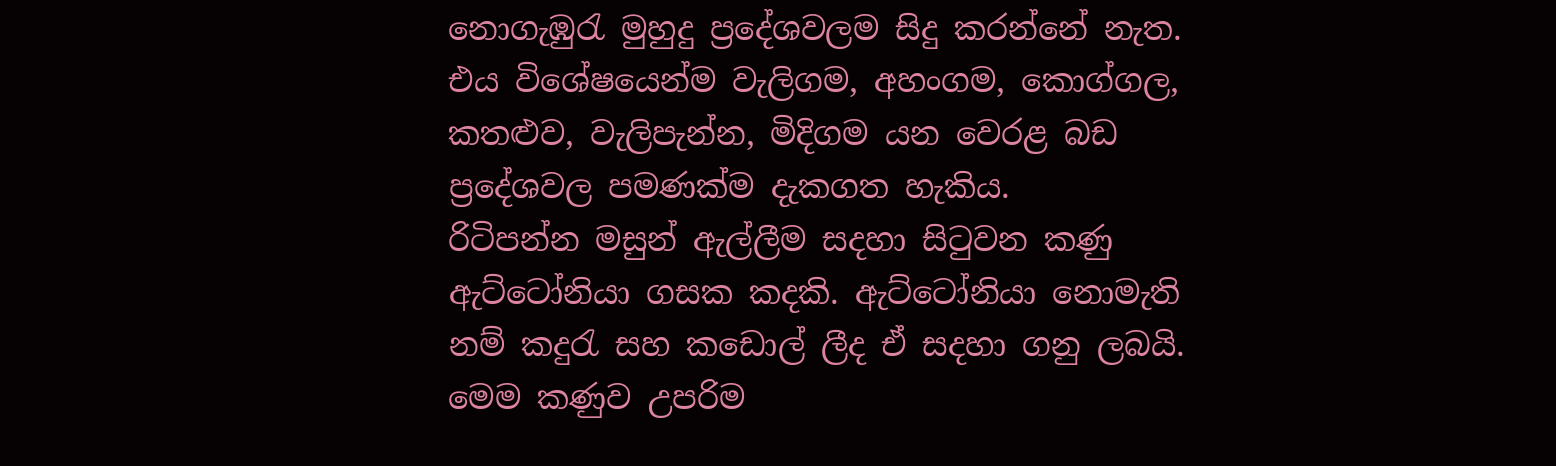නොගැඹුරැ මුහුදු ප්‍රදේශවලම සිදු කරන්නේ නැත. එය විශේෂයෙන්ම වැලිගම, අහංගම, කොග්ගල, කතළුව, වැලිපැන්න, මිදිගම යන වෙරළ බඩ ප්‍රදේශවල පමණක්ම දැකගත හැකිය.
රිටිපන්න මසුන් ඇල්ලීම සදහා සිටුවන කණු ඇට්ටෝනියා ගසක කදකි. ඇට්ටෝනියා නොමැති නම් කදුරැ සහ කඩොල් ලීද ඒ සදහා ගනු ලබයි. මෙම කණුව උපරිම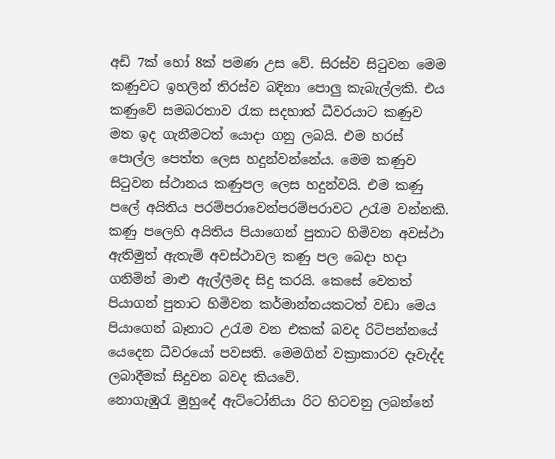අඩි 7ක් හෝ 8ක් පමණ උස වේ. සිරස්ව සිටුවන මෙම කණුවට ඉහලින් තිරස්ව බදිනා පොලු කැබැල්ලකි. එය කණුවේ සමබරතාව රැක සදහාත් ධීවරයාට කණුව මත ඉද ගැනීමටත් යොදා ගනු ලබයි. එම හරස් පොල්ල පෙත්ත ලෙස හදුන්වන්නේය. මෙම කණුව සිටුවන ස්ථානය කණුපල ලෙස හදුන්වයි. එම කණු පලේ අයිතිය පරම්පරාවෙන්පරම්පරාවට උරැම වන්නකි.
කණු පලෙහි අයිතිය පියාගෙන් පුතාට හිමිවන අවස්ථා ඇතිමුත් ඇතැම් අවස්ථාවල කණු පල බෙදා හදා ගනිමින් මාළු ඇල්ලීමද සිදු කරයි. කෙසේ වෙතත් පියාගන් පුතාට හිමිවන කර්මාන්තයකටත් වඩා මෙය පියාගෙන් බෑනාට උරැම වන එකක් බවද රිටිපන්නයේ යෙදෙන ධීවරයෝ පවසති. මෙමගින් වක්‍රාකාරව දෑවැද්ද ලබාදීමක් සිදුවන බවද කියවේ.
නොගැඹුරැ මුහුදේ ඇට්ටෝනියා රිට හිටවනු ලබන්නේ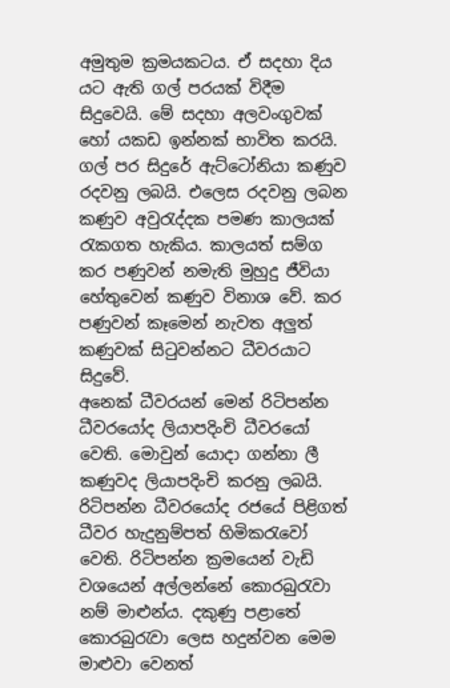අමුතුම ක්‍රමයකටය. ඒ සදහා දිය යට ඇති ගල් පරයක් විදීම සිදුවෙයි. මේ සදහා අලවංගුවක් හෝ යකඩ ඉන්නක් භාවිත කරයි. ගල් පර සිදුරේ ඇට්ටෝනියා කණුව රදවනු ලබයි. එලෙස රදවනු ලබන කණුව අවුරැද්දක පමණ කාලයක් රැකගත හැකිය. කාලයත් සම්‍ග කර පණුවන් නමැති මුහුදු ජීවියා හේතුවෙන් කණුව විනාශ වේ. කර පණුවන් කෑමෙන් නැවත අලුත් කණුවක් සිටුවන්නට ධීවරයාට සිදුවේ.
අනෙක් ධීවරයන් මෙන් රිටිපන්න ධීවරයෝද ලියාපදිංචි ධීවරයෝ වෙති. මොවුන් යොදා ගන්නා ලී කණුවද ලියාපදිංචි කරනු ලබයි. රිටිපන්න ධීවරයෝද රජයේ පිළිගත් ධීවර හැදුනුම්පත් හිමිකරැවෝ වෙති. රිටිපන්න ක්‍රමයෙන් වැඩි වශයෙන් අල්ලන්නේ කොරබුරැවා නම් මාළුන්ය. දකුණු පළාතේ කොරබුරැවා ලෙස හදුන්වන මෙම මාළුවා වෙනත්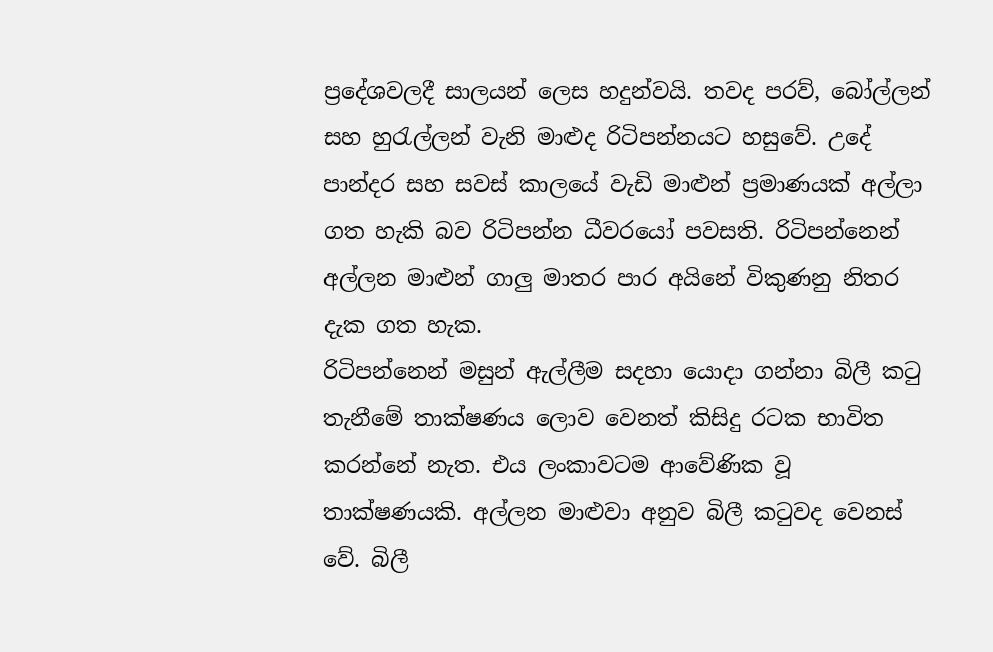ප්‍රදේශවලදී සාලයන් ලෙස හදුන්වයි. තවද පරව්, බෝල්ලන් සහ හුරැල්ලන් වැනි මාළුද රිටිපන්නයට හසුවේ. උදේ පාන්දර සහ සවස් කාලයේ වැඩි මාළුන් ප්‍රමාණයක් අල්ලා ගත හැකි බව රිටිපන්න ධීවරයෝ පවසති. රිටිපන්නෙන් අල්ලන මාළුන් ගාලු මාතර පාර අයිනේ විකුණනු නිතර දැක ගත හැක.
රිටිපන්නෙන් මසුන් ඇල්ලීම සදහා යොදා ගන්නා බිලී කටු තැනීමේ තාක්ෂණය ලොව වෙනත් කිසිදු රටක භාවිත කරන්නේ නැත. එය ලංකාවටම ආවේණික වූ තාක්ෂණයකි. අල්ලන මාළුවා අනුව බිලී කටුවද වෙනස් වේ. බිලී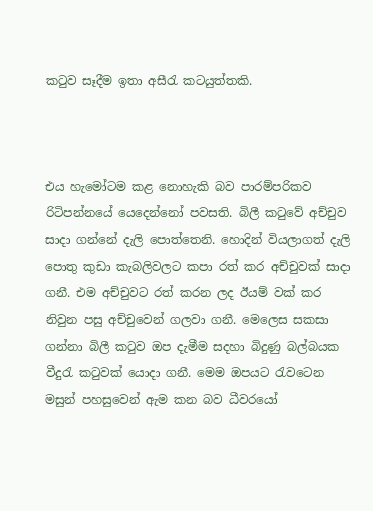කටුව සෑදීම ඉතා අසීරැ කටයුත්තකි.



එය හැමෝටම කළ නොහැකි බව පාරම්පරිකව රිටිපන්නයේ යෙදෙන්නෝ පවසති. බිලී කටුවේ අච්චුව සාදා ගන්නේ දැලි පොත්තෙනි. හොදින් වියලාගත් දැලි පොතු කුඩා කැබලිවලට කපා රත් කර අච්චුවක් සාදා ගනී. එම අච්චුවට රත් කරන ලද ඊයම් වක් කර නිවුන පසු අච්චුවෙන් ගලවා ගනී. මෙලෙස සකසා ගන්නා බිලී කටුව ඔප දැමීම සදහා බිදුණු බල්බයක වීදුරැ කටුවක් යොදා ගනී. මෙම ඔපයට රැවටෙන මසුන් පහසුවෙන් ඇම කන බව ධීවරයෝ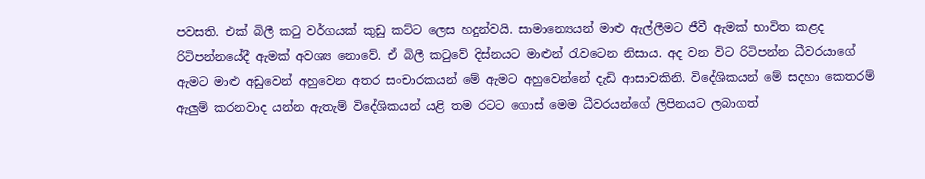පවසති. එක් බිලී කටු වර්ගයක් කුඩු කට්ට ලෙස හදුන්වයි. සාමාන්‍යෙයන් මාළු ඇල්ලීමට ජීවී ඇමක් භාවිත කළද රිටිපන්නයේදී ඇමක් අවශ්‍ය නොවේ. ඒ බිලී කටුවේ දිස්නයට මාළුන් රැවටෙන නිසාය. අද වන විට රිටිපන්න ධීවරයාගේ ඇමට මාළු අඩුවෙන් අහුවෙන අතර සංචාරකයන් මේ ඇමට අහුවෙන්නේ දැඩි ආසාවකිනි. විදේශිකයන් මේ සදහා කෙතරම් ඇලුම් කරනවාද යන්න ඇතැම් විදේශිකයන් යළි තම රටට ගොස් මෙම ධීවරයන්ගේ ලිපිනයට ලබාගත්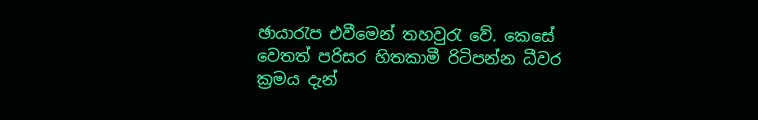ඡායාරැප එවීමෙන් තහවුරැ වේ. කෙසේ වෙතත් පරිසර හිතකාමී රිටිපන්න ධීවර ක්‍රමය දැන්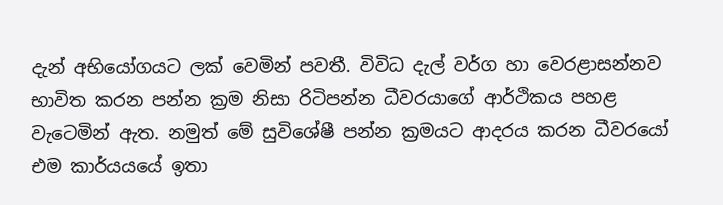දැන් අභියෝගයට ලක් වෙමින් පවතී. විවිධ දැල් වර්ග හා වෙරළාසන්නව භාවිත කරන පන්න ක්‍රම නිසා රිටිපන්න ධීවරයාගේ ආර්ථිකය පහළ වැටෙමින් ඇත. නමුත් මේ සුවිශේෂී පන්න ක්‍රමයට ආදරය කරන ධීවරයෝ එම කාර්යයයේ ඉතා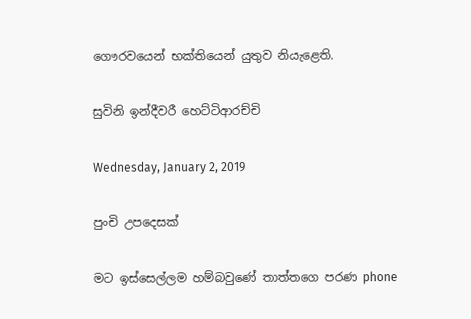ගෞරවයෙන් භක්තියෙන් යුතුව නියැළෙති.

සුවිනි ඉන්දීවරී හෙට්ටිආරච්චි

Wednesday, January 2, 2019

පුංචි උපදෙසක්

මට ඉස්සෙල්ලම හම්බවුණේ තාත්තගෙ පරණ phone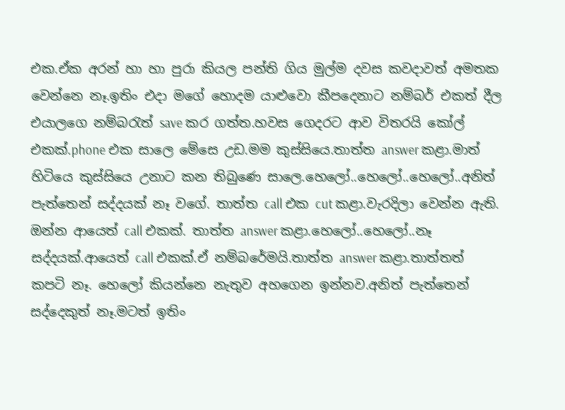එක.ඒක අරන් හා හා පුරා කියල පන්ති ගිය මුල්ම දවස කවදාවත් අමතක වෙන්නෙ නෑ.ඉතිං එදා මගේ හොදම යාළුවො කීපදෙනාට නම්බර් එකත් දීල එයාලගෙ නම්බරැත් save කර ගත්ත.හවස ගෙදරට ආව විතරයි කෝල් එකක්.phone එක සාලෙ මේසෙ උඩ.මම කුස්සියෙ.තාත්ත answer කළා.මාත් හිටියෙ කුස්සියෙ උනාට කන තිබුණෙ සාලෙ.හෙලෝ..හෙලෝ..හෙලෝ..අනිත් පැත්තෙන් සද්දයක් නෑ වගේ. තාත්ත call එක cut කළා.වැරදිලා වෙන්න ඇති. ඔන්න ආයෙත් call එකක්. තාත්ත answer කළා.හෙලෝ..හෙලෝ..නෑ සද්දයක්.ආයෙත් call එකක්.ඒ නම්බරේමයි.තාත්ත answer කළා.තාත්තත් කපටි නෑ. හෙලෝ කියන්නෙ නැතුව අහගෙන ඉන්නව.අනිත් පැත්තෙන් සද්දෙකුත් නෑ.මටත් ඉතිං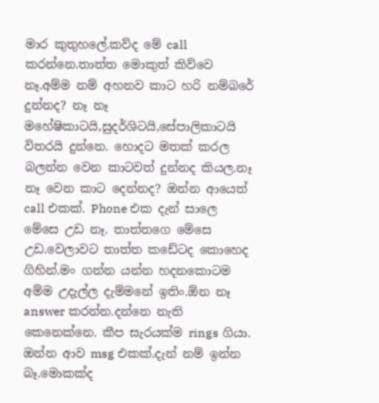මාර කුතුහලේ.කව්ද මේ call කරන්නෙ.තාත්ත මොකුත් කිව්වෙ නෑ.අම්ම නම් අහනව කාට හරි නම්බරේ දුන්නද? නෑ නෑ මහේෂිකාටයි,සුදර්ශිටයි,සේපාලිකාටයි විතරයි දුන්නෙ. හොදට මතක් කරල බලන්න වෙන කාටවත් දුන්නද කියල.නෑ නෑ වෙන කාට දෙන්නද? ඔන්න ආයෙත් call එකක්. Phone එක දැන් සාලෙ මේසෙ උඩ නෑ. තාත්තගෙ මේසෙ උඩ.වෙලාවට තාත්ත කඩේටද කොහෙද ගිහින්.මං ගන්න යන්න හදනකොටම අම්ම උදැල්ල දැම්මනේ ඉතිං.ඕන නෑ answer කරන්න.දන්නෙ නැති කෙනෙක්නෙ. කීප සැරයක්ම rings ගියා. ඔන්න ආව msg එකක්.දැන් නම් ඉන්න බෑ.මොකක්ද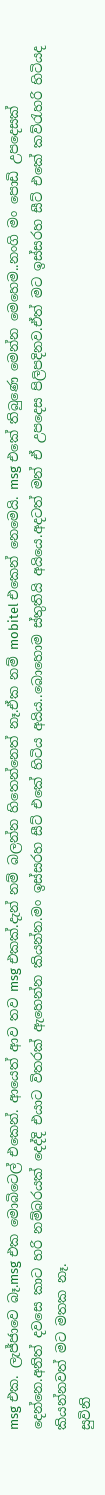msg එක. ලැජ්ජාවෙ බෑ.msg එක මොබිටෙල් එකෙන්. ආයෙත් ආව තව msg එකක්.දැන් නම් බලන්න හිතෙන්නෙත් නෑ.ඒක නම් mobitel එකෙන් නෙමෙයි. msg එකේ තිබුණෙ මෙන්න මෙහෙම..නංගි මං පොඩි උපදෙසක් දෙන්නෙ.අනිත් දවසෙ කාට හරි නම්බරයක් දෙද්දි එයාට විතරක් ඇහෙන්න කියන්න.මං ඉස්සරහ සීට් එකේ හිටිය අයිය..බොහොම ස්තුතියි අයියෙ.අදටත් මන් ඒ උපදෙස පිලිපදිනව.ඒත් මට ඉස්සරහ සීට් එකේ කව්රැහරි හිටියද කියන්නවත් මට මතක නෑ.
සුවිනි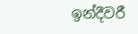ඉන්දීවරී